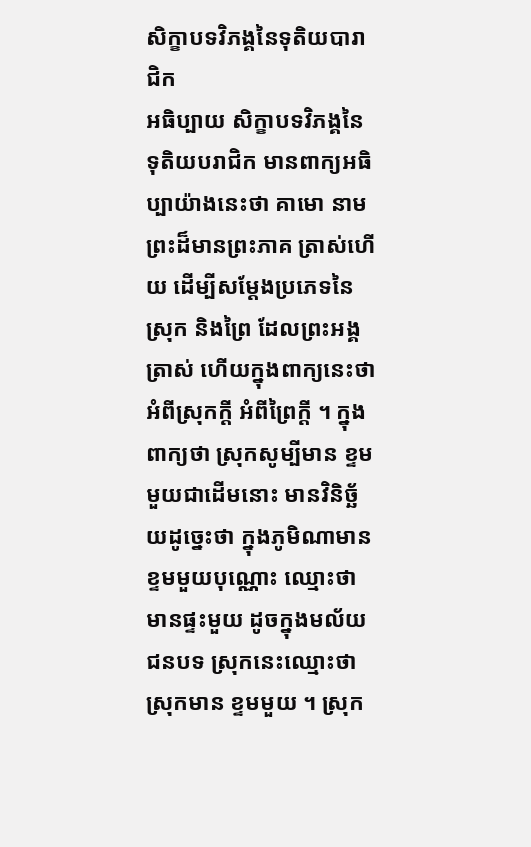សិក្ខាបទវិភង្គនៃទុតិយបារាជិក
អធិប្បាយ សិក្ខាបទវិភង្គនៃទុតិយបរាជិក មានពាក្យអធិប្បាយ៉ាងនេះថា គាមោ នាម ព្រះដ៏មានព្រះភាគ ត្រាស់ហើយ ដើម្បីសម្តែងប្រភេទនៃស្រុក និងព្រៃ ដែលព្រះអង្គត្រាស់ ហើយក្នុងពាក្យនេះថា អំពីស្រុកក្តី អំពីព្រៃក្តី ។ ក្នុងពាក្យថា ស្រុកសូម្បីមាន ខ្ទមមួយជាដើមនោះ មានវិនិច្ឆ័យដូច្នេះថា ក្នុងភូមិណាមានខ្ទមមួយបុណ្ណោះ ឈ្មោះថា មានផ្ទះមួយ ដូចក្នុងមល័យជនបទ ស្រុកនេះឈ្មោះថា ស្រុកមាន ខ្ទមមួយ ។ ស្រុក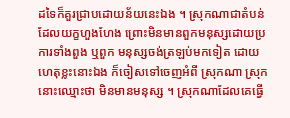ដទៃក៏គួរជ្រាបដោយន័យនេះឯង ។ ស្រុកណាជាតំបន់ ដែលយក្ខហួងហែង ព្រោះមិនមានពួកមនុស្សដោយប្រការទាំងពួង ឬពួក មនុស្សចង់ត្រឡប់មកទៀត ដោយហេតុខ្លះនោះឯង ក៏ចៀសទៅចេញអំពី ស្រុកណា ស្រុកនោះឈ្មោះថា មិនមានមនុស្ស ។ ស្រុកណាដែលគេធ្វើ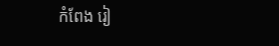កំពែង រៀ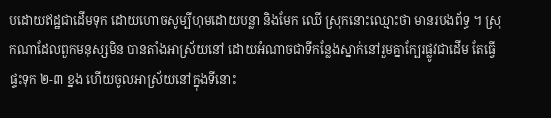បដោយឥដ្ឋជាដើមទុក ដោយហោចសូម្បីហុមដោយបន្លា និងមែក ឈើ ស្រុកនោះឈ្មោះថា មានរបងព័ទ្ធ ។ ស្រុកណាដែលពួកមនុស្សមិន បានតាំងអាស្រ័យនៅ ដោយអំណាចជាទីកន្លែងស្នាក់នៅរួមគ្នាក្បែរផ្លូវជាដើម តែធ្វើផ្ទះទុក ២-៣ ខ្នង ហើយចូលអាស្រ័យនៅក្នុងទីនោះ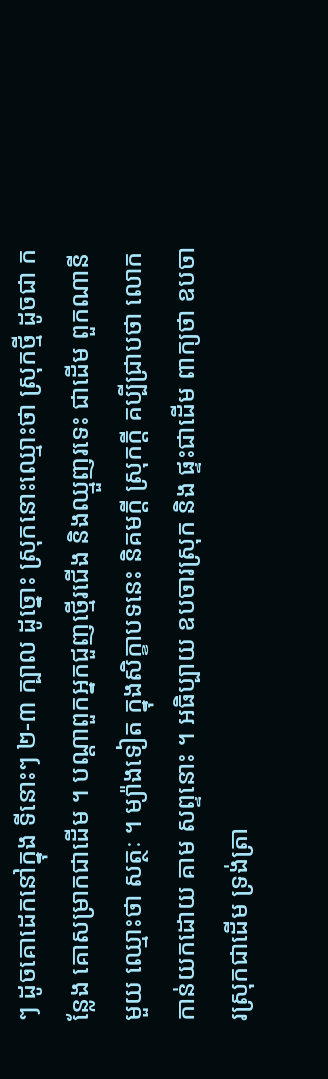ៗ ដូចគោដេកនៅក្នុង ទីនោះៗ ២-៣ ក្បាល ដូច្នោះ ស្រុកនោះឈ្មោះថា ស្រុកថ្មី ដូចជា កន្លែង គោសម្រាកជាដើម ។ បណ្តាពួកអ្នកជួញថ្មើរជើង និងឈ្មួញរទេះ ជាដើម ពួកណានីមួយ ឈ្មោះថា សត្ថៈ ។ ម្យ៉ាងទៀត ក្នុងសិក្ខាបទនេះ និគមក្តី ស្រុកក្តី គប្បីជ្រាបថា លោកកាន់យកដោយ គាម សព្ទនោះ ។ អធិប្បាយ ឧបចារស្រុក និង ផ្ទះជាដើម ពាក្យថា ឧបចារស្រុកជាដើម ទ្រង់ត្រា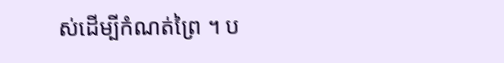ស់ដើម្បីកំណត់ព្រៃ ។ ប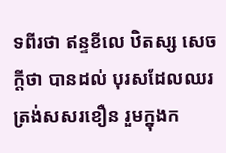ទពីរថា ឥន្ទខីលេ ឋិតស្ស សេចក្តីថា បានដល់ បុរសដែលឈរ ត្រង់សសរខឿន រួមក្នុងក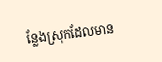ន្លែងស្រុកដែលមាន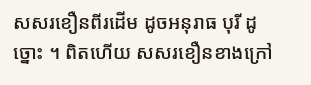សសរខឿនពីរដើម ដូចអនុរាធ បុរី ដូច្នោះ ។ ពិតហើយ សសរខឿនខាងក្រៅ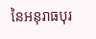នៃអនុរាធបុរ